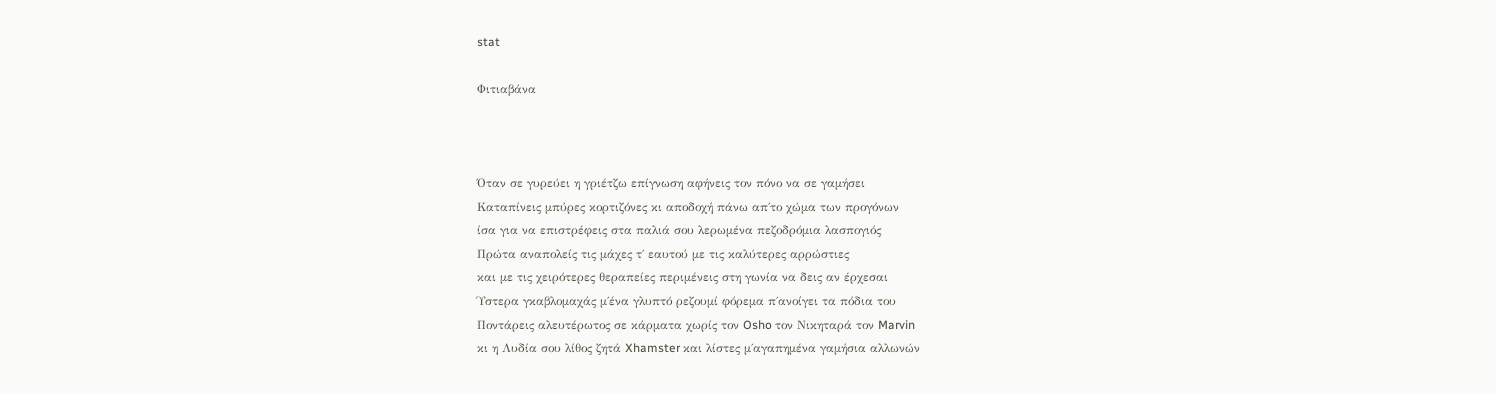stat

Φιτιαβάνα



Όταν σε γυρεύει η γριέτζω επίγνωση αφήνεις τον πόνο να σε γαμήσει
Καταπίνεις μπύρες κορτιζόνες κι αποδοχή πάνω απ΄το χώμα των προγόνων
ίσα για να επιστρέφεις στα παλιά σου λερωμένα πεζοδρόμια λασπογιός
Πρώτα αναπολείς τις μάχες τ΄ εαυτού με τις καλύτερες αρρώστιες
και με τις χειρότερες θεραπείες περιμένεις στη γωνία να δεις αν έρχεσαι
Ύστερα γκαβλομαχάς μ΄ένα γλυπτό ρεζουμί φόρεμα π΄ανοίγει τα πόδια του
Ποντάρεις αλευτέρωτος σε κάρματα χωρίς τον Osho τον Νικηταρά τον Marvin
κι η Λυδία σου λίθος ζητά Xhamster και λίστες μ΄αγαπημένα γαμήσια αλλωνών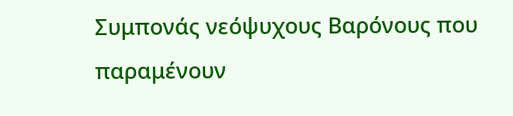Συμπονάς νεόψυχους Βαρόνους που παραμένουν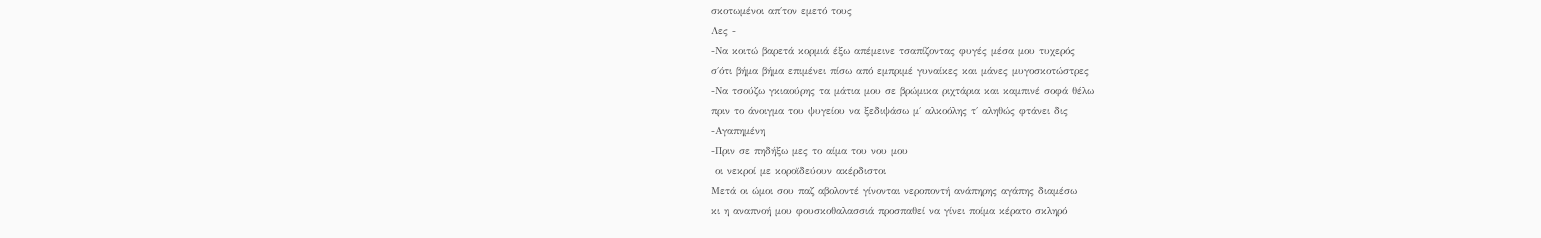σκοτωμένοι απ΄τον εμετό τους
Λες -
-Να κοιτώ βαρετά κορμιά έξω απέμεινε τσαπίζοντας φυγές μέσα μου τυχερός
σ΄ότι βήμα βήμα επιμένει πίσω από εμπριμέ γυναίκες και μάνες μυγοσκοτώστρες
-Να τσούζω γκιαούρης τα μάτια μου σε βρώμικα ριχτάρια και καμπινέ σοφά θέλω
πριν το άνοιγμα του ψυγείου να ξεδιψάσω μ΄ αλκοόλης τ΄ αληθώς φτάνει δις
-Αγαπημένη
-Πριν σε πηδήξω μες το αίμα του νου μου
 οι νεκροί με κοροϊδεύουν ακέρδιστοι
Μετά οι ώμοι σου παζ αβολοντέ γίνονται νεροποντή ανάπηρης αγάπης διαμέσω
κι η αναπνοή μου φουσκοθαλασσιά προσπαθεί να γίνει ποίμα κέρατο σκληρό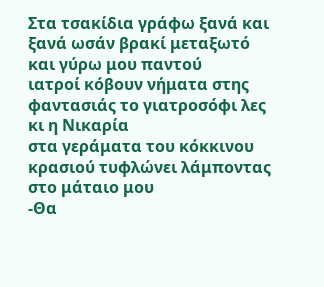Στα τσακίδια γράφω ξανά και ξανά ωσάν βρακί μεταξωτό και γύρω μου παντού
ιατροί κόβουν νήματα στης φαντασιάς το γιατροσόφι λες κι η Νικαρία
στα γεράματα του κόκκινου κρασιού τυφλώνει λάμποντας στο μάταιο μου
-Θα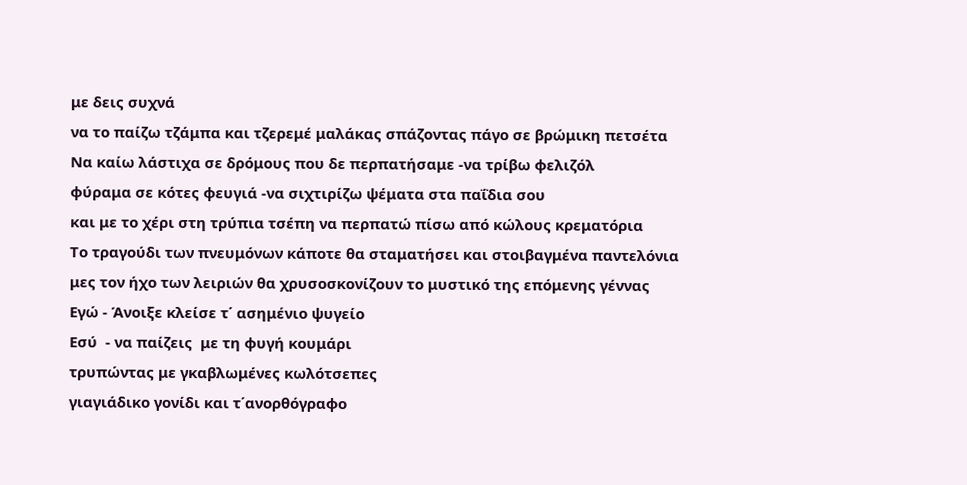με δεις συχνά
να το παίζω τζάμπα και τζερεμέ μαλάκας σπάζοντας πάγο σε βρώμικη πετσέτα
Να καίω λάστιχα σε δρόμους που δε περπατήσαμε -να τρίβω φελιζόλ
φύραμα σε κότες φευγιά -να σιχτιρίζω ψέματα στα παΐδια σου
και με το χέρι στη τρύπια τσέπη να περπατώ πίσω από κώλους κρεματόρια
Το τραγούδι των πνευμόνων κάποτε θα σταματήσει και στοιβαγμένα παντελόνια
μες τον ήχο των λειριών θα χρυσοσκονίζουν το μυστικό της επόμενης γέννας
Εγώ - Άνοιξε κλείσε τ΄ ασημένιο ψυγείο
Εσύ  - να παίζεις  με τη φυγή κουμάρι
τρυπώντας με γκαβλωμένες κωλότσεπες
γιαγιάδικο γονίδι και τ΄ανορθόγραφο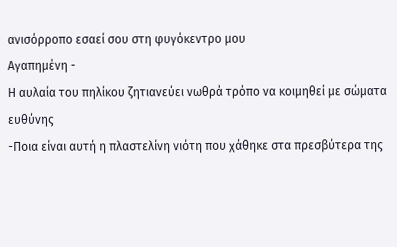ανισόρροπο εσαεί σου στη φυγόκεντρο μου
Αγαπημένη -
Η αυλαία του πηλίκου ζητιανεύει νωθρά τρόπο να κοιμηθεί με σώματα ευθύνης
-Ποια είναι αυτή η πλαστελίνη νιότη που χάθηκε στα πρεσβύτερα της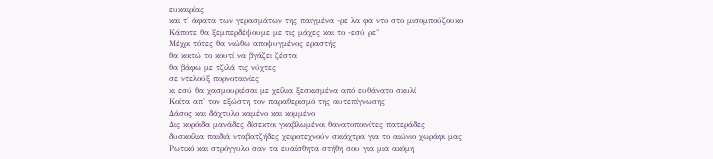ευκαιρίας
και τ΄ άφατα των γερασμάτων της παιγμένα -ρε λα φα ντο στο μισομπούζουκο
Κάποτε θα ξεμπερδέψουμε με τις μάχες και το -εσύ ρε"
Μέχρι τότες θα νιώθω αποψυγμένος εραστής
θα κοιτώ το κουτί να βγάζει ζέστα
θα βάφω με τζιλά τις νύχτες
σε ντελούξ πορνοταινίες
κι εσύ θα χασμουριέσαι με χείλια ξεσκισμένα από ευθάνατο σκυλί
Κοίτα απ' τον εξώστη τον παραθερισμό της αυτεπίγνωσης
Δάσος και δάχτυλο καμένο και κομμένο
Δις κορόιδα μανάδες δίσεκτοι γκαβλωμένοι θανατοποινίτες πατεράδες
δυσκοίλια παιδιά νταβατζήδες χειροτεχνούν σκιάχτρα για το αιώνιο χωράφι μας
Ρωτικό και στρόγγυλο σαν τα ευαίσθητα στήθη σου για μια ακόμη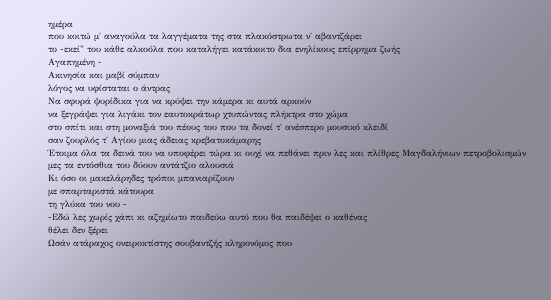ημέρα
που κοιτώ μ΄ αναγούλα τα λαγγέματα της στα πλακόστρωτα ν΄ αβαντζάρει
το -εκεί" του κάθε αλκοόλα που καταλήγει κατάκοιτο δια ενηλίκους επίρρημα ζωής
Αγαπημένη -
Ακινησία και μαβί σύμπαν
λόγος να υφίσταται ο άντρας
Να σφυρά ψυρίδικα για να κρύψει την κάμερα κι αυτά αρκούν
να ξεγράψει για λιγάκι τον εαυτοκράτωρ χτυπώντας πλήκτρα στο χώμα
στο σπίτι και στη μοναξιά του πέους του που τα δονεί τ΄ ανέσπερο μουσικό κλειδί
σαν ζουρλός τ΄ Αγίου μιας άδειας κρεβατοκάμαρης
Έτοιμα όλα τα δεινά του να υποφέρει τώρα κι ουχί να πεθάνει πριν λες και πλίθρες Μαγδαλήνιων πετροβολισμών μες τα εντόσθια του δύουν αντάτζιο αλουσιά
Κι όσο οι μακελάρηδες τρόποι μπανιαρίζουν
με σπαρταριστά κάτουρα
τη γλύκα του νου -
-Εδώ λες χωρίς χάπι κι αζημίωτο παιδεύω αυτό που θα παιδέψει ο καθένας
θέλει δεν ξέρει
Ωσάν ατάραχος ονειροκτίστης σουβαντζής κληρονόμος που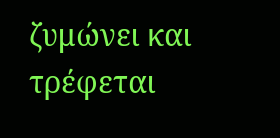ζυμώνει και τρέφεται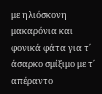με ηλιόσκονη μακαρόνια και φονικά φάτα για τ΄ άσαρκο σμίξιμο με τ΄ απέραντο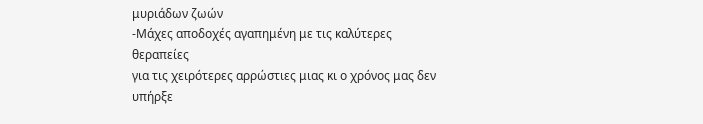μυριάδων ζωών
-Μάχες αποδοχές αγαπημένη με τις καλύτερες θεραπείες
για τις χειρότερες αρρώστιες μιας κι ο χρόνος μας δεν υπήρξε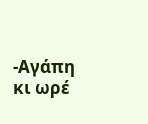-Αγάπη κι ωρέ